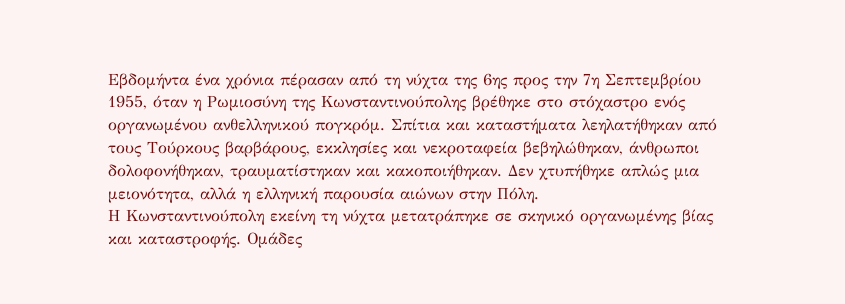Εβδομήντα ένα χρόνια πέρασαν από τη νύχτα της 6ης προς την 7η Σεπτεμβρίου 1955, όταν η Ρωμιοσύνη της Κωνσταντινούπολης βρέθηκε στο στόχαστρο ενός οργανωμένου ανθελληνικού πογκρόμ. Σπίτια και καταστήματα λεηλατήθηκαν από τους Τούρκους βαρβάρους, εκκλησίες και νεκροταφεία βεβηλώθηκαν, άνθρωποι δολοφονήθηκαν, τραυματίστηκαν και κακοποιήθηκαν. Δεν χτυπήθηκε απλώς μια μειονότητα, αλλά η ελληνική παρουσία αιώνων στην Πόλη.
Η Κωνσταντινούπολη εκείνη τη νύχτα μετατράπηκε σε σκηνικό οργανωμένης βίας και καταστροφής. Ομάδες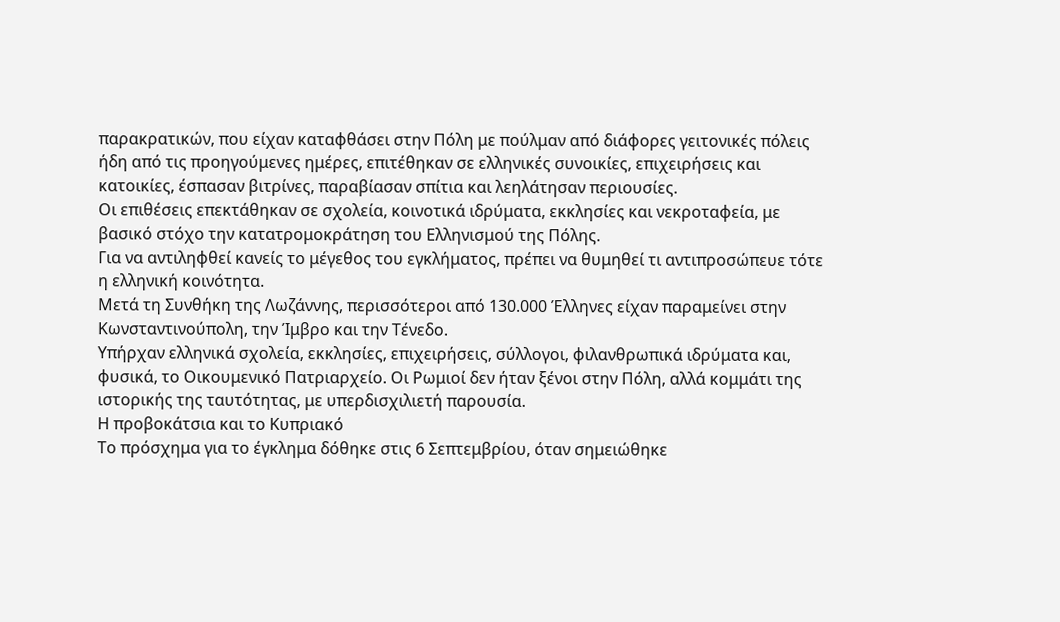παρακρατικών, που είχαν καταφθάσει στην Πόλη με πούλμαν από διάφορες γειτονικές πόλεις ήδη από τις προηγούμενες ημέρες, επιτέθηκαν σε ελληνικές συνοικίες, επιχειρήσεις και κατοικίες, έσπασαν βιτρίνες, παραβίασαν σπίτια και λεηλάτησαν περιουσίες.
Οι επιθέσεις επεκτάθηκαν σε σχολεία, κοινοτικά ιδρύματα, εκκλησίες και νεκροταφεία, με βασικό στόχο την κατατρομοκράτηση του Ελληνισμού της Πόλης.
Για να αντιληφθεί κανείς το μέγεθος του εγκλήματος, πρέπει να θυμηθεί τι αντιπροσώπευε τότε η ελληνική κοινότητα.
Μετά τη Συνθήκη της Λωζάννης, περισσότεροι από 130.000 Έλληνες είχαν παραμείνει στην Κωνσταντινούπολη, την Ίμβρο και την Τένεδο.
Υπήρχαν ελληνικά σχολεία, εκκλησίες, επιχειρήσεις, σύλλογοι, φιλανθρωπικά ιδρύματα και, φυσικά, το Οικουμενικό Πατριαρχείο. Οι Ρωμιοί δεν ήταν ξένοι στην Πόλη, αλλά κομμάτι της ιστορικής της ταυτότητας, με υπερδισχιλιετή παρουσία.
Η προβοκάτσια και το Κυπριακό
Το πρόσχημα για το έγκλημα δόθηκε στις 6 Σεπτεμβρίου, όταν σημειώθηκε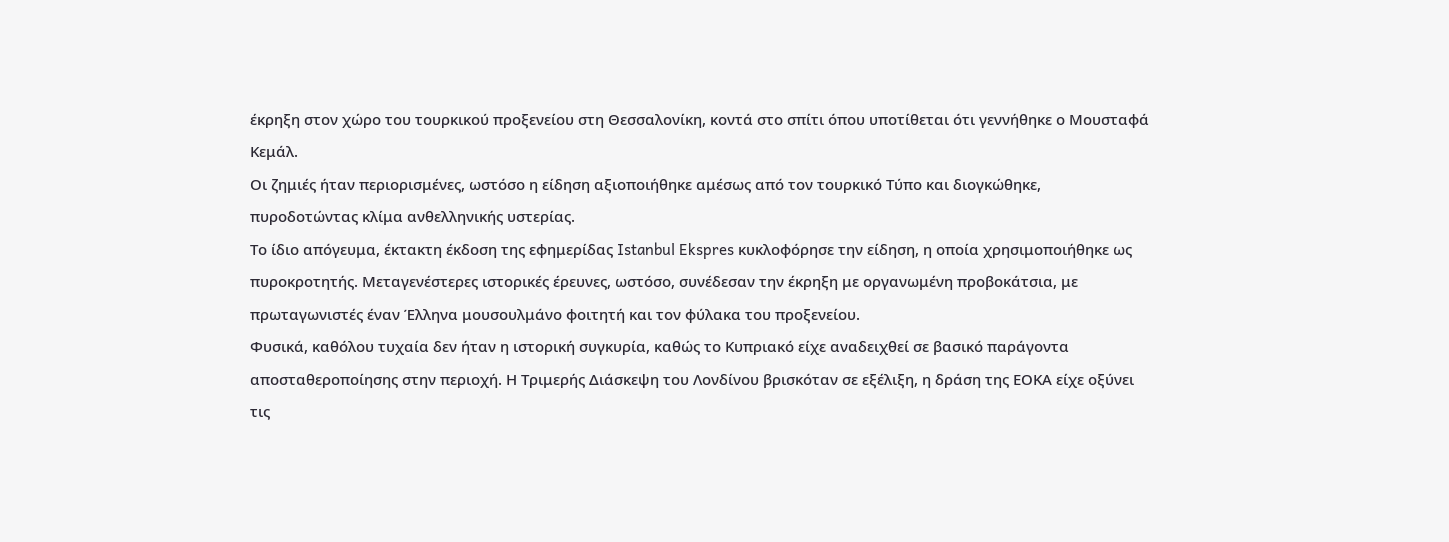έκρηξη στον χώρο του τουρκικού προξενείου στη Θεσσαλονίκη, κοντά στο σπίτι όπου υποτίθεται ότι γεννήθηκε ο Μουσταφά Κεμάλ.
Οι ζημιές ήταν περιορισμένες, ωστόσο η είδηση αξιοποιήθηκε αμέσως από τον τουρκικό Τύπο και διογκώθηκε, πυροδοτώντας κλίμα ανθελληνικής υστερίας.
Το ίδιο απόγευμα, έκτακτη έκδοση της εφημερίδας Istanbul Ekspres κυκλοφόρησε την είδηση, η οποία χρησιμοποιήθηκε ως πυροκροτητής. Μεταγενέστερες ιστορικές έρευνες, ωστόσο, συνέδεσαν την έκρηξη με οργανωμένη προβοκάτσια, με πρωταγωνιστές έναν Έλληνα μουσουλμάνο φοιτητή και τον φύλακα του προξενείου.
Φυσικά, καθόλου τυχαία δεν ήταν η ιστορική συγκυρία, καθώς το Κυπριακό είχε αναδειχθεί σε βασικό παράγοντα αποσταθεροποίησης στην περιοχή. Η Τριμερής Διάσκεψη του Λονδίνου βρισκόταν σε εξέλιξη, η δράση της ΕΟΚΑ είχε οξύνει τις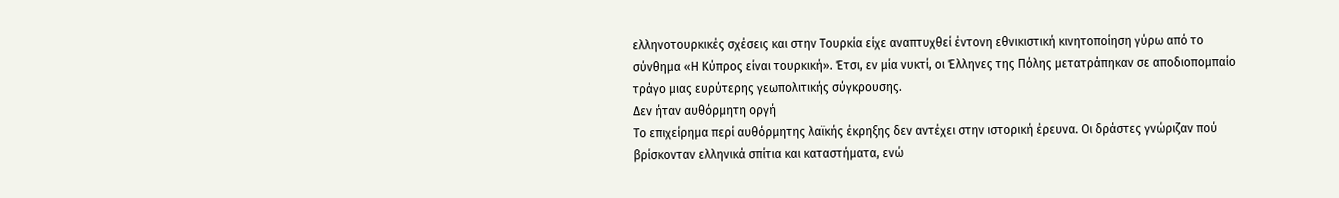ελληνοτουρκικές σχέσεις και στην Τουρκία είχε αναπτυχθεί έντονη εθνικιστική κινητοποίηση γύρω από το σύνθημα «Η Κύπρος είναι τουρκική». Έτσι, εν μία νυκτί, οι Έλληνες της Πόλης μετατράπηκαν σε αποδιοπομπαίο τράγο μιας ευρύτερης γεωπολιτικής σύγκρουσης.
Δεν ήταν αυθόρμητη οργή
Το επιχείρημα περί αυθόρμητης λαϊκής έκρηξης δεν αντέχει στην ιστορική έρευνα. Οι δράστες γνώριζαν πού βρίσκονταν ελληνικά σπίτια και καταστήματα, ενώ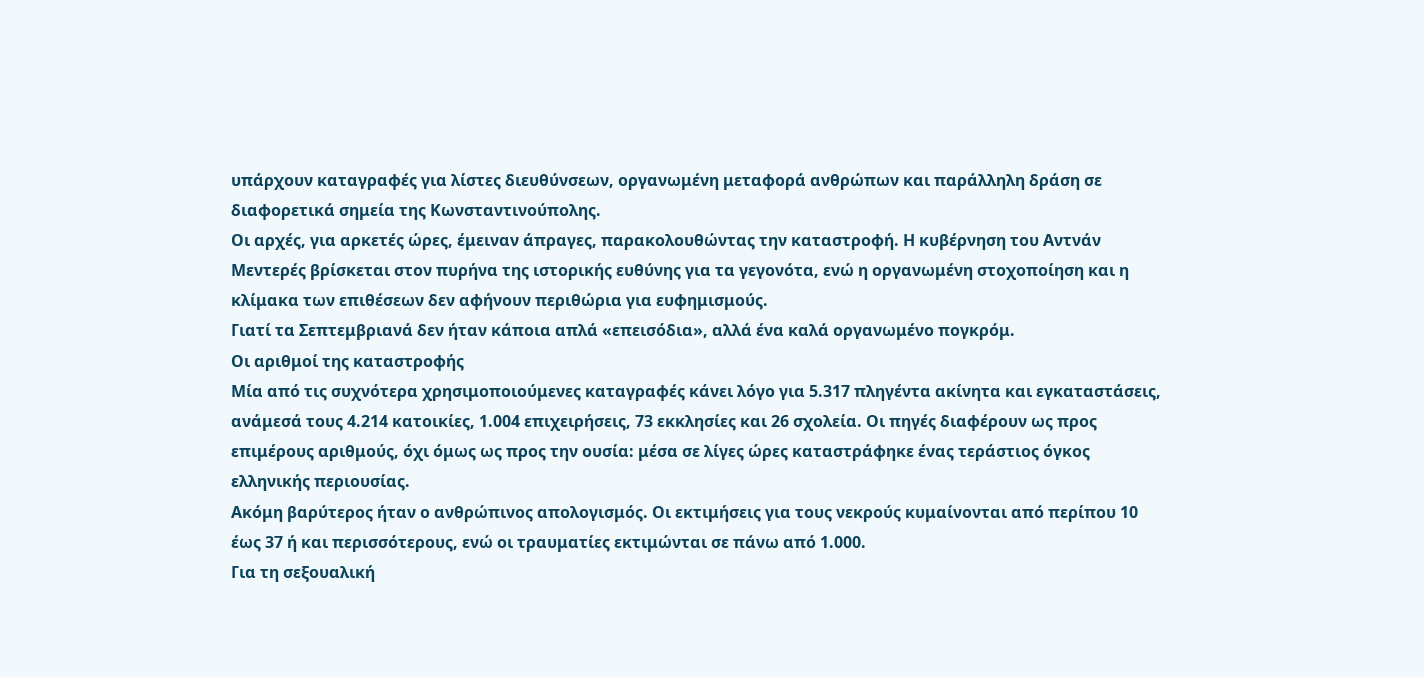υπάρχουν καταγραφές για λίστες διευθύνσεων, οργανωμένη μεταφορά ανθρώπων και παράλληλη δράση σε διαφορετικά σημεία της Κωνσταντινούπολης.
Οι αρχές, για αρκετές ώρες, έμειναν άπραγες, παρακολουθώντας την καταστροφή. Η κυβέρνηση του Αντνάν Μεντερές βρίσκεται στον πυρήνα της ιστορικής ευθύνης για τα γεγονότα, ενώ η οργανωμένη στοχοποίηση και η κλίμακα των επιθέσεων δεν αφήνουν περιθώρια για ευφημισμούς.
Γιατί τα Σεπτεμβριανά δεν ήταν κάποια απλά «επεισόδια», αλλά ένα καλά οργανωμένο πογκρόμ.
Οι αριθμοί της καταστροφής
Μία από τις συχνότερα χρησιμοποιούμενες καταγραφές κάνει λόγο για 5.317 πληγέντα ακίνητα και εγκαταστάσεις, ανάμεσά τους 4.214 κατοικίες, 1.004 επιχειρήσεις, 73 εκκλησίες και 26 σχολεία. Οι πηγές διαφέρουν ως προς επιμέρους αριθμούς, όχι όμως ως προς την ουσία: μέσα σε λίγες ώρες καταστράφηκε ένας τεράστιος όγκος ελληνικής περιουσίας.
Ακόμη βαρύτερος ήταν ο ανθρώπινος απολογισμός. Οι εκτιμήσεις για τους νεκρούς κυμαίνονται από περίπου 10 έως 37 ή και περισσότερους, ενώ οι τραυματίες εκτιμώνται σε πάνω από 1.000.
Για τη σεξουαλική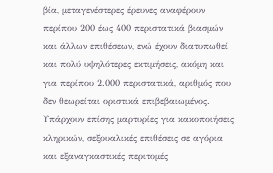βία, μεταγενέστερες έρευνες αναφέρουν περίπου 200 έως 400 περιστατικά βιασμών και άλλων επιθέσεων, ενώ έχουν διατυπωθεί και πολύ υψηλότερες εκτιμήσεις, ακόμη και για περίπου 2.000 περιστατικά, αριθμός που δεν θεωρείται οριστικά επιβεβαιωμένος.
Υπάρχουν επίσης μαρτυρίες για κακοποιήσεις κληρικών, σεξουαλικές επιθέσεις σε αγόρια και εξαναγκαστικές περιτομές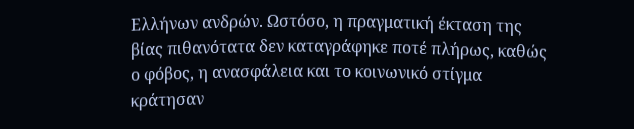Ελλήνων ανδρών. Ωστόσο, η πραγματική έκταση της βίας πιθανότατα δεν καταγράφηκε ποτέ πλήρως, καθώς ο φόβος, η ανασφάλεια και το κοινωνικό στίγμα κράτησαν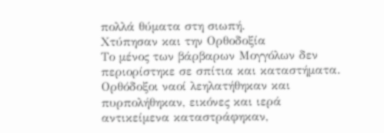πολλά θύματα στη σιωπή.
Χτύπησαν και την Ορθοδοξία
Το μένος των βάρβαρων Μογγόλων δεν περιορίστηκε σε σπίτια και καταστήματα. Ορθόδοξοι ναοί λεηλατήθηκαν και πυρπολήθηκαν, εικόνες και ιερά αντικείμενα καταστράφηκαν,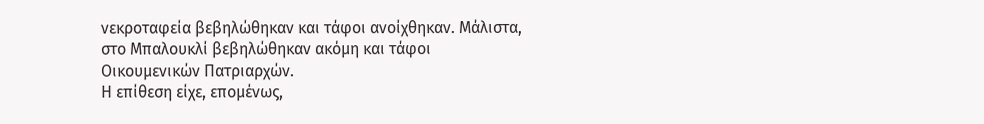νεκροταφεία βεβηλώθηκαν και τάφοι ανοίχθηκαν. Μάλιστα, στο Μπαλουκλί βεβηλώθηκαν ακόμη και τάφοι Οικουμενικών Πατριαρχών.
Η επίθεση είχε, επομένως,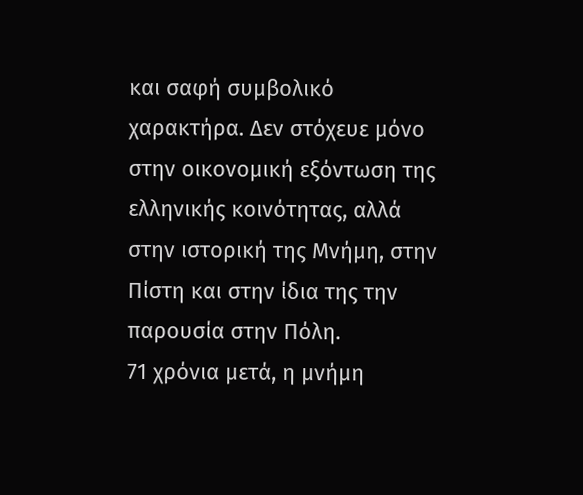και σαφή συμβολικό χαρακτήρα. Δεν στόχευε μόνο στην οικονομική εξόντωση της ελληνικής κοινότητας, αλλά στην ιστορική της Μνήμη, στην Πίστη και στην ίδια της την παρουσία στην Πόλη.
71 χρόνια μετά, η μνήμη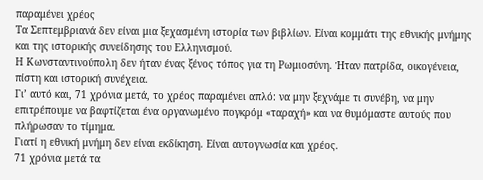παραμένει χρέος
Τα Σεπτεμβριανά δεν είναι μια ξεχασμένη ιστορία των βιβλίων. Είναι κομμάτι της εθνικής μνήμης και της ιστορικής συνείδησης του Ελληνισμού.
Η Κωνσταντινούπολη δεν ήταν ένας ξένος τόπος για τη Ρωμιοσύνη. Ήταν πατρίδα, οικογένεια, πίστη και ιστορική συνέχεια.
Γι’ αυτό και, 71 χρόνια μετά, το χρέος παραμένει απλό: να μην ξεχνάμε τι συνέβη, να μην επιτρέπουμε να βαφτίζεται ένα οργανωμένο πογκρόμ «ταραχή» και να θυμόμαστε αυτούς που πλήρωσαν το τίμημα.
Γιατί η εθνική μνήμη δεν είναι εκδίκηση. Είναι αυτογνωσία και χρέος.
71 χρόνια μετά τα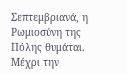Σεπτεμβριανά, η Ρωμιοσύνη της Πόλης θυμάται. Μέχρι την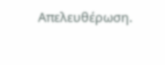Απελευθέρωση.